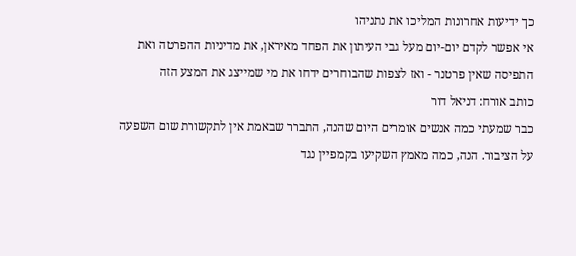כך ידיעות אחרונות המליכו את נתניהו
אי אפשר לקדם יום-יום מעל גבי העיתון את הפחד מאיראן, את מדיניות ההפרטה ואת התפיסה שאין פרטנר - ואז לצפות שהבוחרים ידחו את מי שמייצג את המצע הזה
כותב אורח: דניאל דור
כבר שמעתי כמה אנשים אומרים היום שהנה, התברר שבאמת אין לתקשורת שום השפעה על הציבור. הנה, כמה מאמץ השקיעו בקמפיין נגד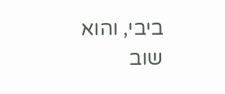ביבי, והוא שוב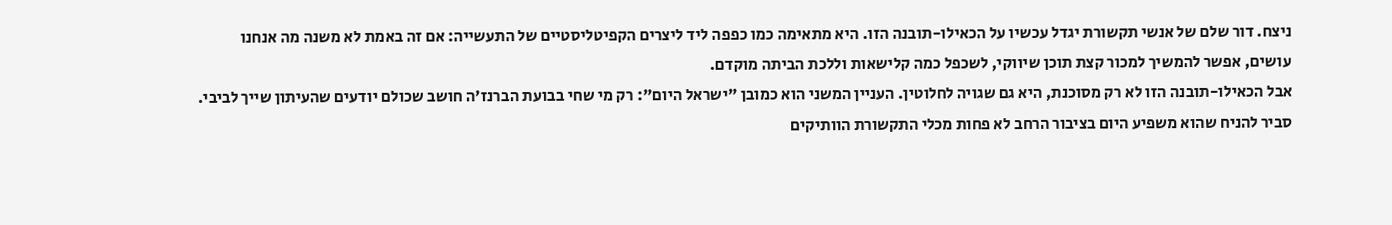ניצח. דור שלם של אנשי תקשורת יגדל עכשיו על הכאילו-תובנה הזו. היא מתאימה כמו כפפה ליד ליצרים הקפיטליסטיים של התעשייה: אם זה באמת לא משנה מה אנחנו עושים, אפשר להמשיך למכור קצת תוכן שיווקי, לשכפל כמה קלישאות וללכת הביתה מוקדם.
אבל הכאילו-תובנה הזו לא רק מסוכנת, היא גם שגויה לחלוטין. העניין המשני הוא כמובן "ישראל היום": רק מי שחי בבועת הברנז'ה חושב שכולם יודעים שהעיתון שייך לביבי. סביר להניח שהוא משפיע היום בציבור הרחב לא פחות מכלי התקשורת הוותיקים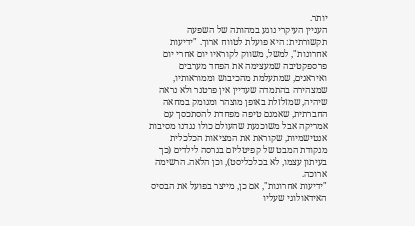יותר.
העניין העיקרי נוגע במהותה של השפעה תקשורתית: היא פועלת לטווח ארוך. "ידיעות אחרונות", למשל, משווק לקוראיו יום אחרי יום פרספקטיבה שמעצימה את הפחד מערבים ואיראנים, שמתעלמת מהכיבוש וממוראותיו, שמצהירה בהתמדה שעדיין אין פרטנר ולא נראה שיהיה, שמזלזלת באופן מוצהר ומנומק במחאה החברתית, שאמנם טיפה מפחדת להסתכסך עם אמריקה אבל משוכנעת שהעולם כולו נגדנו מסיבות אנטישמיות, שקוראת את המציאות הכלכלית מנקודת המבט של קפיטליזם בגרסה לילדים (כך בעיתון עצמו, לא בכלכליסט), וכן הלאה. הרשימה ארוכה.
"ידיעות אחרונות", אם כן, מייצר בפועל את הבסיס האידאולוגי שעליו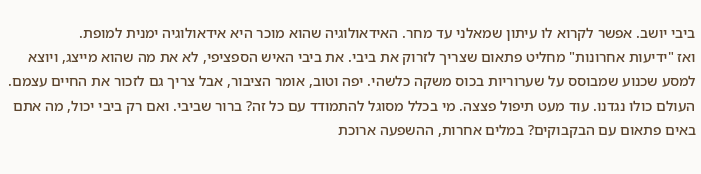ביבי יושב. אפשר לקרוא לו עיתון שמאלני עד מחר. האידאולוגיה שהוא מוכר היא אידאולוגיה ימנית למופת.
ואז "ידיעות אחרונות" מחליט פתאום שצריך לזרוק את ביבי. את ביבי האיש הספציפי, לא את מה שהוא מייצג, ויוצא למסע שכנוע שמבוסס על שערוריות בכוס משקה כלשהי. יפה וטוב, אומר הציבור, אבל צריך גם לזכור את החיים עצמם. העולם כולו נגדנו. עוד מעט תיפול פצצה. מי בכלל מסוגל להתמודד עם כל זה? ברור שביבי. ואם רק ביבי יכול, מה אתם באים פתאום עם הבקבוקים? במלים אחרות, ההשפעה ארוכת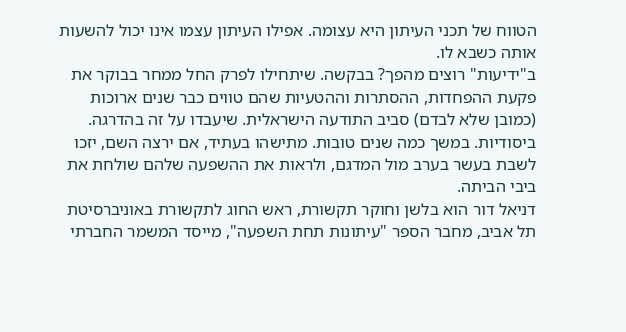הטווח של תכני העיתון היא עצומה. אפילו העיתון עצמו אינו יכול להשעות אותה כשבא לו.
ב"ידיעות" רוצים מהפך? בבקשה. שיתחילו לפרק החל ממחר בבוקר את פקעת ההפחדות, ההסתרות וההטעיות שהם טווים כבר שנים ארוכות (כמובן שלא לבדם) סביב התודעה הישראלית. שיעבדו על זה בהדרגה. ביסודיות. במשך כמה שנים טובות. מתישהו בעתיד, אם ירצה השם, יזכו לשבת בעשר בערב מול המדגם, ולראות את ההשפעה שלהם שולחת את ביבי הביתה.
דניאל דור הוא בלשן וחוקר תקשורת, ראש החוג לתקשורת באוניברסיטת תל אביב, מחבר הספר "עיתונות תחת השפעה", מייסד המשמר החברתי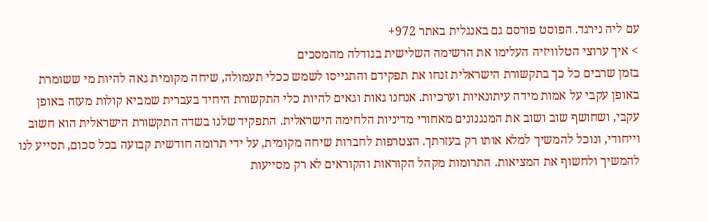עם ליה נירגד. הפוסט פורסם גם באנגלית באתר 972+
> איך ערוצי הטלוויזיה העלימו את הרשימה השלישית בגודלה מהמסכים
בזמן שרבים כל כך בתקשורת הישראלית זנחו את תפקידם והתגייסו לשמש ככלי תעמולה, שיחה מקומית גאה להיות מי ששומרת באופן עקבי על אמות מידה עיתונאיות וערכיות. אנחנו גאות וגאים להיות כלי התקשורת היחיד בעברית שמביא קולות מעזה באופן עקבי, ושחושף שוב ושוב את המנגנונים מאחורי מדיניות הלחימה הישראלית. התפקיד שלנו בשדה התקשורת הישראלית הוא חשוב וייחודי, ונוכל להמשיך למלא אותו רק בעזרתך. הצטרפות לחברות שיחה מקומית, על ידי תרומה חודשית קבועה בכל סכום, תסייע לנו להמשיך ולחשוף את המציאות. התרומות מקהל הקוראות והקוראים לא רק מסייעות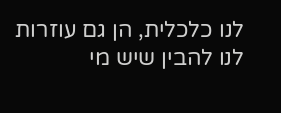לנו כלכלית, הן גם עוזרות לנו להבין שיש מי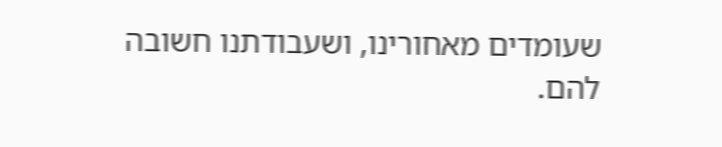שעומדים מאחורינו, ושעבודתנו חשובה להם.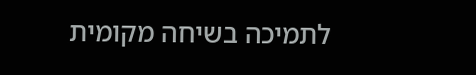לתמיכה בשיחה מקומית